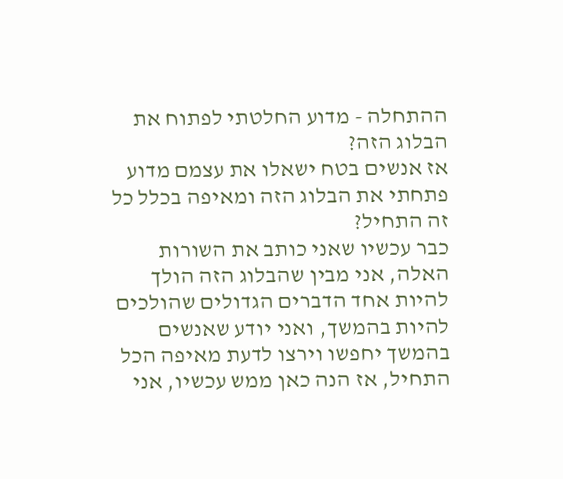ההתחלה - מדוע החלטתי לפתוח את הבלוג הזה?
אז אנשים בטח ישאלו את עצמם מדוע פתחתי את הבלוג הזה ומאיפה בכלל כל זה התחיל?
כבר עכשיו שאני כותב את השורות האלה, אני מבין שהבלוג הזה הולך להיות אחד הדברים הגדולים שהולכים להיות בהמשך, ואני יודע שאנשים בהמשך יחפשו וירצו לדעת מאיפה הכל התחיל, אז הנה כאן ממש עכשיו, אני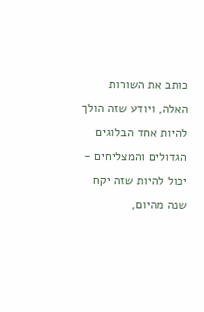כותב את השורות האלה, ויודע שזה הולך להיות אחד הבלוגים הגדולים והמצליחים - יכול להיות שזה יקח שנה מהיום,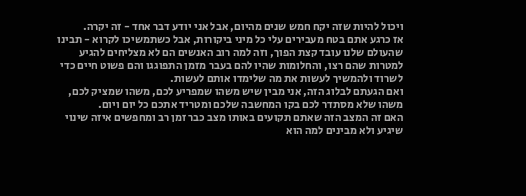ויכול להיות שזה יקח חמש שנים מהיום, אבל אני יודע דבר אחד - זה יקרה.
אז כרגע אתם בטח מעבירים עלי כל מיני ביקורות, אבל כשתמשיכו לקרוא - תבינו שהעולם שלנו עובד קצת הפוך, וזה למה רוב האנשים הם לא מצליחים להגיע למטרות שהם רצו, והחלומות שהיו להם בעבר מזמן התפוגגו והם פשוט חיים כדי לשרוד ולהמשיך לעשות את מה שלימדו אותם לעשות.
ואם הגעתם לבלוג הזה, אני מבין שיש משהו שמפריע לכם, משהו שמציק לכם, משהו שלא מסתדר לכם בקו המחשבה שלכם ומטריד אתכם כל יום ויום.
האם זה המצב הזה שאתם תקועים באותו מצב כבר זמן רב ומחפשים איזה שינוי שיגיע ולא מבינים למה הוא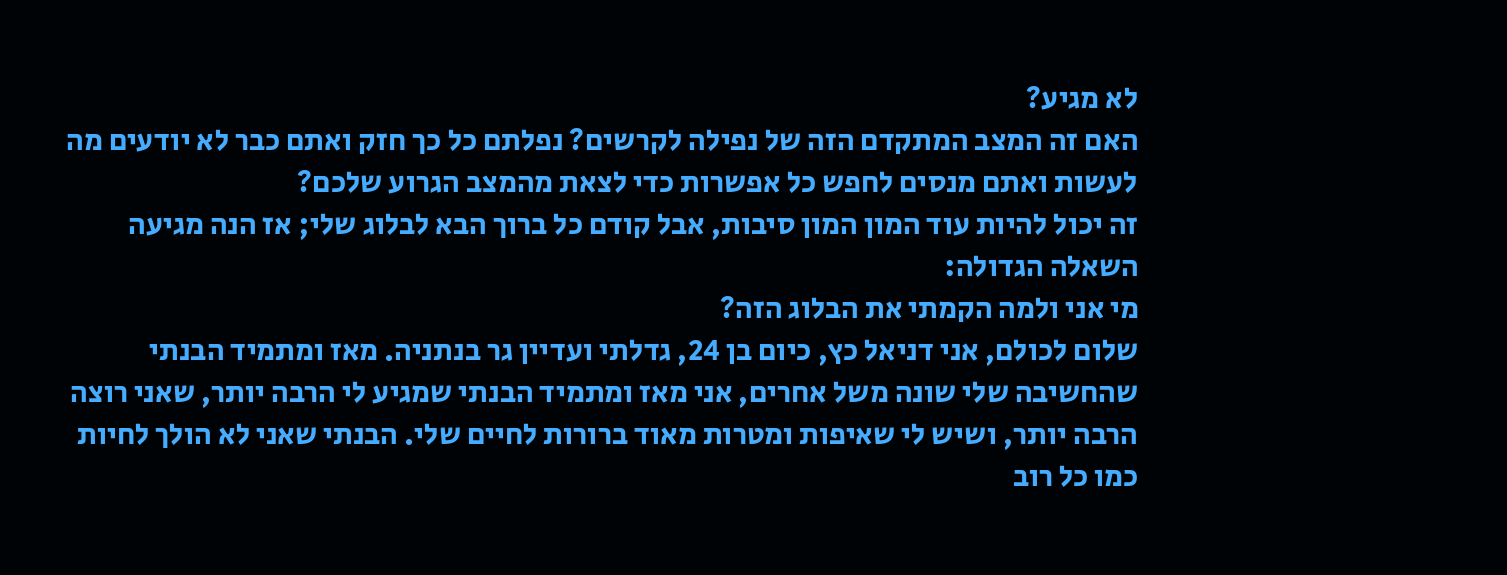לא מגיע?
האם זה המצב המתקדם הזה של נפילה לקרשים? נפלתם כל כך חזק ואתם כבר לא יודעים מה לעשות ואתם מנסים לחפש כל אפשרות כדי לצאת מהמצב הגרוע שלכם?
זה יכול להיות עוד המון המון סיבות, אבל קודם כל ברוך הבא לבלוג שלי; אז הנה מגיעה השאלה הגדולה:
מי אני ולמה הקמתי את הבלוג הזה?
שלום לכולם, אני דניאל כץ, כיום בן 24, גדלתי ועדיין גר בנתניה. מאז ומתמיד הבנתי שהחשיבה שלי שונה משל אחרים, אני מאז ומתמיד הבנתי שמגיע לי הרבה יותר, שאני רוצה הרבה יותר, ושיש לי שאיפות ומטרות מאוד ברורות לחיים שלי. הבנתי שאני לא הולך לחיות כמו כל רוב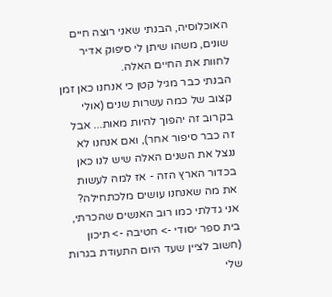האוכלוסיה, הבנתי שאני רוצה חיים שונים, משהו שיתן לי סיפוק אדיר לחוות את החיים האלה.
הבנתי כבר מגיל קטן כי אנחנו כאן זמן קצוב של כמה עשרות שנים (אולי בקרוב זה יהפוך להיות מאות... אבל זה כבר סיפור אחר), ואם אנחנו לא ננצל את השנים האלה שיש לנו כאן בכדור הארץ הזה - אז למה לעשות את מה שאנחנו עושים מלכתחילה?
אני גדלתי כמו רוב האנשים שהכרתי, בית ספר יסודי -> חטיבה -> תיכון (חשוב לציין שעד היום התעודת בגרות שלי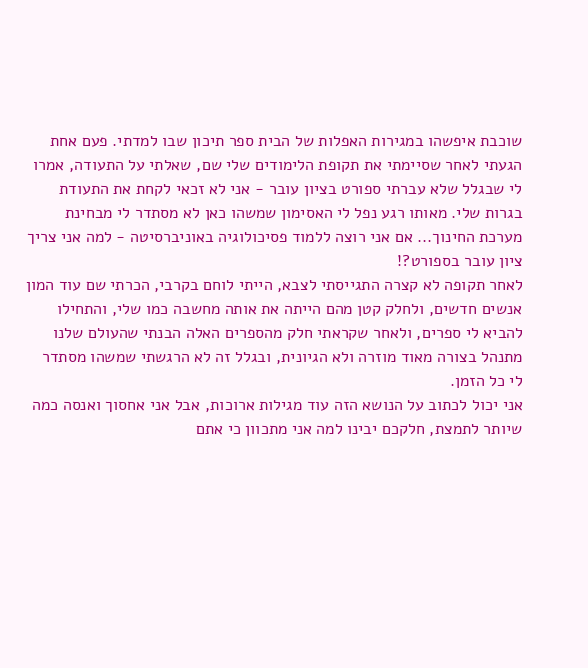שוכבת איפשהו במגירות האפלות של הבית ספר תיכון שבו למדתי. פעם אחת הגעתי לאחר שסיימתי את תקופת הלימודים שלי שם, שאלתי על התעודה, אמרו לי שבגלל שלא עברתי ספורט בציון עובר - אני לא זכאי לקחת את התעודת בגרות שלי. מאותו רגע נפל לי האסימון שמשהו כאן לא מסתדר לי מבחינת מערכת החינוך... אם אני רוצה ללמוד פסיכולוגיה באוניברסיטה - למה אני צריך ציון עובר בספורט?!
לאחר תקופה לא קצרה התגייסתי לצבא, הייתי לוחם בקרבי, הכרתי שם עוד המון אנשים חדשים, ולחלק קטן מהם הייתה את אותה מחשבה כמו שלי, והתחילו להביא לי ספרים, ולאחר שקראתי חלק מהספרים האלה הבנתי שהעולם שלנו מתנהל בצורה מאוד מוזרה ולא הגיונית, ובגלל זה לא הרגשתי שמשהו מסתדר לי כל הזמן.
אני יכול לכתוב על הנושא הזה עוד מגילות ארוכות, אבל אני אחסוך ואנסה כמה שיותר לתמצת, חלקכם יבינו למה אני מתכוון כי אתם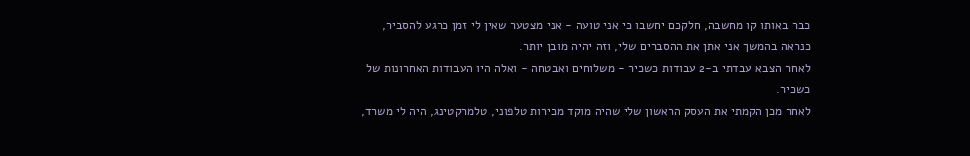כבר באותו קו מחשבה, חלקכם יחשבו כי אני טועה - אני מצטער שאין לי זמן כרגע להסביר, כנראה בהמשך אני אתן את ההסברים שלי, וזה יהיה מובן יותר.
לאחר הצבא עבדתי ב-2 עבודות כשכיר - משלוחים ואבטחה - ואלה היו העבודות האחרונות של כשכיר.
לאחר מכן הקמתי את העסק הראשון שלי שהיה מוקד מכירות טלפוני, טלמרקטינג, היה לי משרד,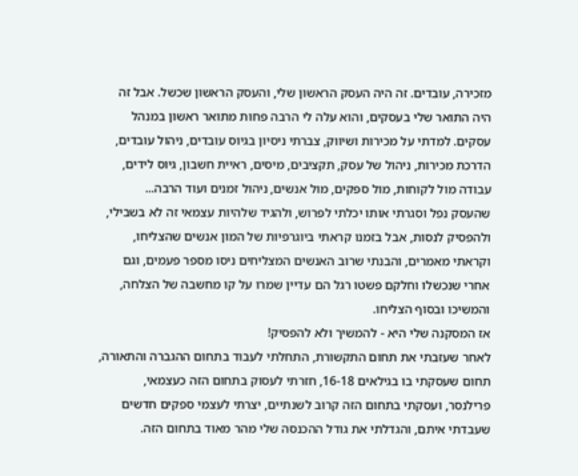מזכירה, עובדים. זה היה העסק הראשון שלי, והעסק הראשון שכשל. אבל זה היה התואר שלי בעסקים, והוא עלה לי הרבה פחות מתואר ראשון במנהל עסקים. למדתי על מכירות ושיווק, צברתי ניסיון בגיוס עובדים, ניהול עובדים, הדרכת מכירות, ניהול של עסק, תקציבים, מיסים, ראיית חשבון, גיוס לידים, עבודה מול לקוחות, מול ספקים, מול אנשים, ניהול זמנים ועוד הרבה...
שהעסק נפל וסגרתי אותו יכלתי לפרוש, ולהגיד שלהיות עצמאי זה לא בשבילי, ולהפסיק לנסות, אבל בזמנו קראתי ביוגרפיות של המון אנשים שהצליחו, וקראתי מאמרים, והבנתי שרוב האנשים המצליחים ניסו מספר פעמים, וגם אחרי שנכשלו וחלקם פשטו רגל הם עדיין שמרו על קו מחשבה של הצלחה, והמשיכו ובסוף הצליחו.
אז המסקנה שלי היא - להמשיך ולא להפסיק!
לאחר שעזבתי את תחום התקשורת, התחלתי לעבוד בתחום ההגברה והתאורה, תחום שעסקתי בו בגילאים 16-18, חזרתי לעסוק בתחום הזה כעצמאי, פרילנסר, ועסקתי בתחום הזה קרוב לשנתיים, יצרתי לעצמי ספקים חדשים שעבדתי איתם, והגדלתי את גודל ההכנסה שלי מהר מאוד בתחום הזה.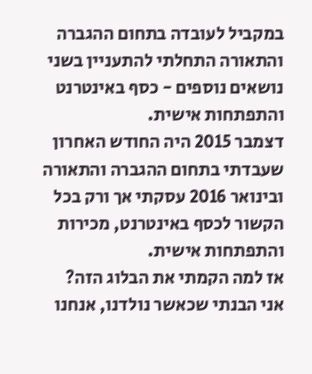במקביל לעובדה בתחום ההגברה והתאורה התחלתי להתעניין בשני נושאים נוספים - כסף באינטרנט והתפתחות אישית.
דצמבר 2015 היה החודש האחרון שעבדתי בתחום ההגברה והתאורה ובינואר 2016 עסקתי אך ורק בכל הקשור לכסף באינטרנט, מכירות והתפתחות אישית.
אז למה הקמתי את הבלוג הזה?
אני הבנתי שכאשר נולדנו, אנחנו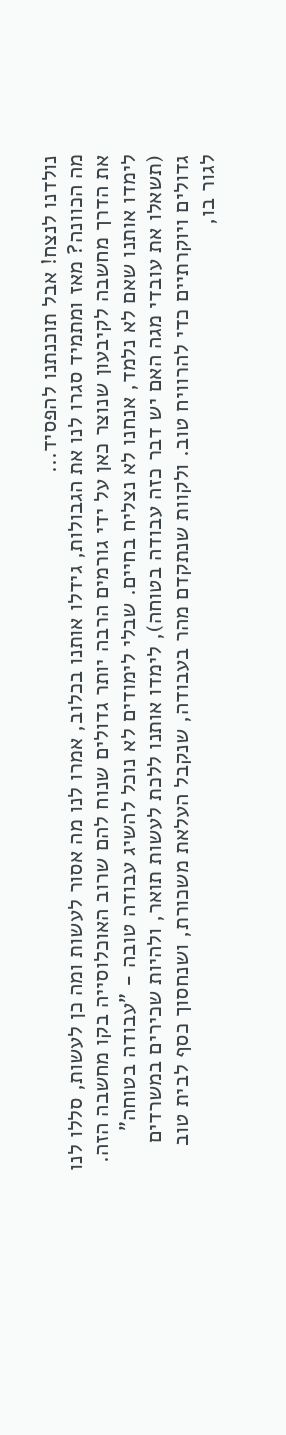נולדנו לנצח! אבל תוכנתנו להפסיד...
מה הכוונה? מאז ומתמיד סגרו לנו את הגבולות, גידלו אותנו בכלוב, אמרו לנו מה אסור לעשות ומה כן לעשות, סללו לנו את הדרך מחשבה לקיבעון שנוצר כאן על ידי גורמים הרבה יותר גדולים שנוח להם שרוב האוכלוסייה בקו מחשבה הזה. לימדו אותנו שאם לא נלמד, אנחנו לא נצליח בחיים. שבלי לימודים לא נוכל להשיג עבודה טובה - "עבודה בטוחה" (תשאלו את עובדי מגה האם יש דבר כזה עבודה בטוחה), לימדו אותנו ללכת לעשות תואר, ולהיות שכירים במשרדים גדולים ויוקרתיים כדי להרוויח טוב. ולקוות שנתקדם מהר בעבודה, שנקבל העלאת משכורת, ושנחסוך כסף לבית טוב לגור בו,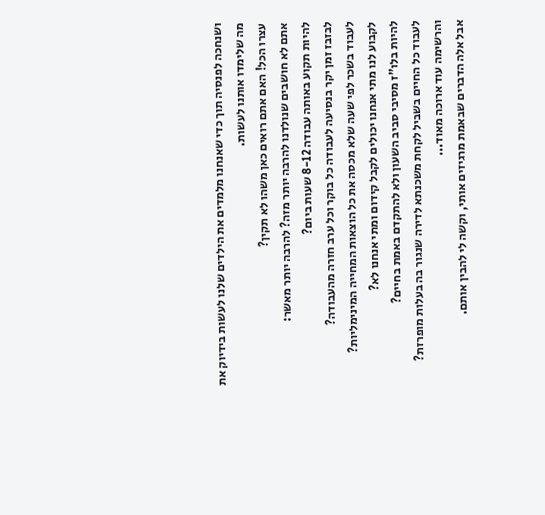ושנחכה לפנסיה תוך כדי שאנחנו מלמדים את הילדים שלנו לעשות בידיוק את מה שלימדו אותנו לעשות.
עצרו הכל! האם אתם רואים כאן משהו לא תקין?
אתם לא חושבים שנולדנו להרבה יותר מזה? להרבה יותר מאשר:
להיות תקוע באותה עבודה 8-12 שעות ביום?
לבזבז זמן יקר בנסיעה לעבודה כל בוקר וכל ערב חזרה מהעבודה?
לעבוד בשכר לפי שעה שלא מכסה את כל הוצאות המחייה המינימליות?
לקבוע לנו מתי אנחנו יכולים לקבל קידום ומתי אנחנו לא?
להיות בלו"ז מסיבי סביב השעון ולא להתקדם באמת בחיים?
לעבוד כל החיים בשביל לקחת משכנתא לדירה שנגור בה בעלות מופרזת?
והרשימה עוד ארוכה מאוד...
אבל אלה הדברים שבאמת מרגיזים אותי, וקשה לי להבין אותם.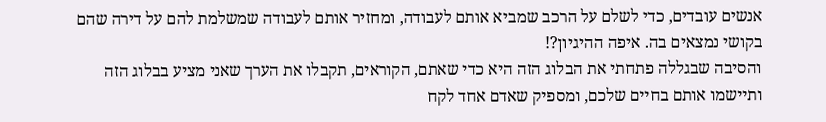אנשים עובדים, כדי לשלם על הרכב שמביא אותם לעבודה, ומחזיר אותם לעבודה שמשלמת להם על דירה שהם בקושי נמצאים בה. איפה ההיגיון?!
והסיבה שבגללה פתחתי את הבלוג הזה היא כדי שאתם, הקוראים, תקבלו את הערך שאני מציע בבלוג הזה ותיישמו אותם בחיים שלכם, ומספיק שאדם אחד לקח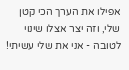אפילו את הערך הכי קטן שלי, וזה יצר אצלו שינוי לטובה - אני את שלי עשיתי!